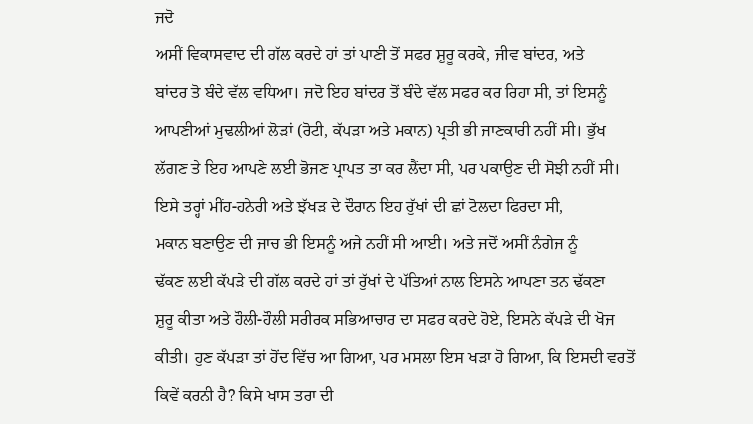ਜਦੋ
ਅਸੀਂ ਵਿਕਾਸਵਾਦ ਦੀ ਗੱਲ ਕਰਦੇ ਹਾਂ ਤਾਂ ਪਾਣੀ ਤੋਂ ਸਫਰ ਸ਼ੁਰੂ ਕਰਕੇ, ਜੀਵ ਬਾਂਦਰ, ਅਤੇ
ਬਾਂਦਰ ਤੋ ਬੰਦੇ ਵੱਲ ਵਧਿਆ। ਜਦੋ ਇਹ ਬਾਂਦਰ ਤੋਂ ਬੰਦੇ ਵੱਲ ਸਫਰ ਕਰ ਰਿਹਾ ਸੀ, ਤਾਂ ਇਸਨੂੰ
ਆਪਣੀਆਂ ਮੁਢਲੀਆਂ ਲੋੜਾਂ (ਰੋਟੀ, ਕੱਪੜਾ ਅਤੇ ਮਕਾਨ) ਪ੍ਰਤੀ ਭੀ ਜਾਣਕਾਰੀ ਨਹੀਂ ਸੀ। ਭੁੱਖ
ਲੱਗਣ ਤੇ ਇਹ ਆਪਣੇ ਲਈ ਭੋਜਣ ਪ੍ਰਾਪਤ ਤਾ ਕਰ ਲੈਂਦਾ ਸੀ, ਪਰ ਪਕਾਉਣ ਦੀ ਸੋਝੀ ਨਹੀਂ ਸੀ।
ਇਸੇ ਤਰ੍ਹਾਂ ਮੀਂਹ-ਹਨੇਰੀ ਅਤੇ ਝੱਖੜ ਦੇ ਦੌਰਾਨ ਇਹ ਰੁੱਖਾਂ ਦੀ ਛਾਂ ਟੋਲਦਾ ਫਿਰਦਾ ਸੀ,
ਮਕਾਨ ਬਣਾਉਣ ਦੀ ਜਾਚ ਭੀ ਇਸਨੂੰ ਅਜੇ ਨਹੀਂ ਸੀ ਆਈ। ਅਤੇ ਜਦੋਂ ਅਸੀਂ ਨੰਗੇਜ ਨੂੰ
ਢੱਕਣ ਲਈ ਕੱਪੜੇ ਦੀ ਗੱਲ ਕਰਦੇ ਹਾਂ ਤਾਂ ਰੁੱਖਾਂ ਦੇ ਪੱਤਿਆਂ ਨਾਲ ਇਸਨੇ ਆਪਣਾ ਤਨ ਢੱਕਣਾ
ਸ਼ੁਰੂ ਕੀਤਾ ਅਤੇ ਹੌਲੀ-ਹੌਲੀ ਸਰੀਰਕ ਸਭਿਆਚਾਰ ਦਾ ਸਫਰ ਕਰਦੇ ਹੋਏ, ਇਸਨੇ ਕੱਪੜੇ ਦੀ ਖੋਜ
ਕੀਤੀ। ਹੁਣ ਕੱਪੜਾ ਤਾਂ ਹੋਂਦ ਵਿੱਚ ਆ ਗਿਆ, ਪਰ ਮਸਲਾ ਇਸ ਖੜਾ ਹੋ ਗਿਆ, ਕਿ ਇਸਦੀ ਵਰਤੋਂ
ਕਿਵੇਂ ਕਰਨੀ ਹੈ? ਕਿਸੇ ਖਾਸ ਤਰਾ ਦੀ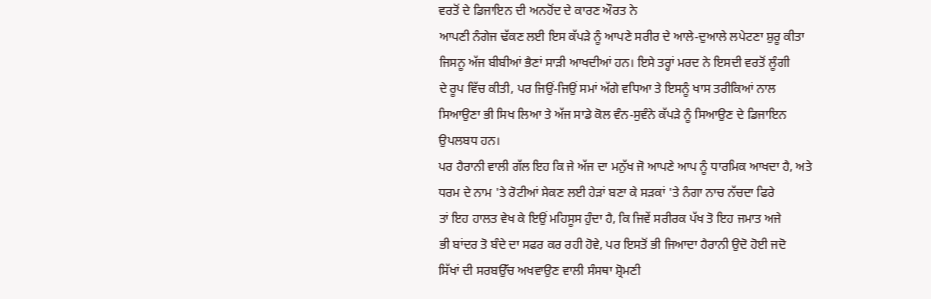ਵਰਤੋਂ ਦੇ ਡਿਜਾਇਨ ਦੀ ਅਨਹੋਂਦ ਦੇ ਕਾਰਣ ਔਰਤ ਨੇ
ਆਪਣੀ ਨੰਗੇਜ ਢੱਕਣ ਲਈ ਇਸ ਕੱਪੜੇ ਨੂੰ ਆਪਣੇ ਸਰੀਰ ਦੇ ਆਲੇ-ਦੁਆਲੇ ਲਪੇਟਣਾ ਸ਼ੁਰੂ ਕੀਤਾ
ਜਿਸਨੂ ਅੱਜ ਬੀਬੀਆਂ ਭੈਣਾਂ ਸਾੜੀ ਆਖਦੀਆਂ ਹਨ। ਇਸੇ ਤਰ੍ਹਾਂ ਮਰਦ ਨੇ ਇਸਦੀ ਵਰਤੋਂ ਲੂੰਗੀ
ਦੇ ਰੂਪ ਵਿੱਚ ਕੀਤੀ, ਪਰ ਜਿਉਂ-ਜਿਉਂ ਸਮਾਂ ਅੱਗੇ ਵਧਿਆ ਤੇ ਇਸਨੂੰ ਖਾਸ ਤਰੀਕਿਆਂ ਨਾਲ
ਸਿਆਉਣਾ ਭੀ ਸਿਖ ਲਿਆ ਤੇ ਅੱਜ ਸਾਡੇ ਕੋਲ ਵੰਨ-ਸੁਵੰਨੇ ਕੱਪੜੇ ਨੂੰ ਸਿਆਉਣ ਦੇ ਡਿਜਾਇਨ
ਉਪਲਬਧ ਹਨ।
ਪਰ ਹੈਰਾਨੀ ਵਾਲੀ ਗੱਲ ਇਹ ਕਿ ਜੇ ਅੱਜ ਦਾ ਮਨੁੱਖ ਜੋ ਆਪਣੇ ਆਪ ਨੂੰ ਧਾਰਮਿਕ ਆਖਦਾ ਹੈ, ਅਤੇ
ਧਰਮ ਦੇ ਨਾਮ 'ਤੇ ਰੋਟੀਆਂ ਸੇਕਣ ਲਈ ਹੇੜਾਂ ਬਣਾ ਕੇ ਸੜਕਾਂ 'ਤੇ ਨੰਗਾ ਨਾਚ ਨੱਚਦਾ ਫਿਰੇ
ਤਾਂ ਇਹ ਹਾਲਤ ਵੇਖ ਕੇ ਇਉਂ ਮਹਿਸੂਸ ਹੁੰਦਾ ਹੈ, ਕਿ ਜਿਵੇਂ ਸਰੀਰਕ ਪੱਖ ਤੋ ਇਹ ਜਮਾਤ ਅਜੇ
ਭੀ ਬਾਂਦਰ ਤੋ ਬੰਦੇ ਦਾ ਸਫਰ ਕਰ ਰਹੀ ਹੋਵੇ, ਪਰ ਇਸਤੋਂ ਭੀ ਜਿਆਦਾ ਹੈਰਾਨੀ ਉਦੋ ਹੋਈ ਜਦੋ
ਸਿੱਖਾਂ ਦੀ ਸਰਬਉੱਚ ਅਖਵਾਉਣ ਵਾਲੀ ਸੰਸਥਾ ਸ਼੍ਰੋਮਣੀ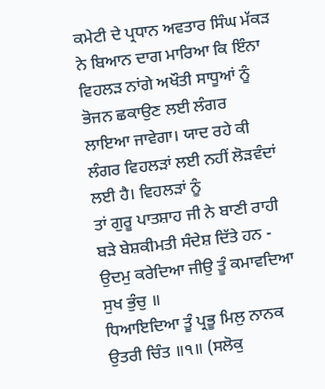ਕਮੇਟੀ ਦੇ ਪ੍ਰਧਾਨ ਅਵਤਾਰ ਸਿੰਘ ਮੱਕੜ
ਨੇ ਬਿਆਨ ਦਾਗ ਮਾਰਿਆ ਕਿ ਇੰਨਾ ਵਿਹਲੜ ਨਾਂਗੇ ਅਖੌਤੀ ਸਾਧੂਆਂ ਨੂੰ ਭੋਜਨ ਛਕਾਉਣ ਲਈ ਲੰਗਰ
ਲਾਇਆ ਜਾਵੇਗਾ। ਯਾਦ ਰਹੇ ਕੀ ਲੰਗਰ ਵਿਹਲੜਾਂ ਲਈ ਨਹੀਂ ਲੋੜਵੰਦਾਂ ਲਈ ਹੈ। ਵਿਹਲੜਾਂ ਨੂੰ
ਤਾਂ ਗੁਰੂ ਪਾਤਸ਼ਾਹ ਜੀ ਨੇ ਬਾਣੀ ਰਾਹੀ ਬੜੇ ਬੇਸ਼ਕੀਮਤੀ ਸੰਦੇਸ਼ ਦਿੱਤੇ ਹਨ -
ਉਦਮੁ ਕਰੇਦਿਆ ਜੀਉ ਤੂੰ ਕਮਾਵਦਿਆ ਸੁਖ ਭੁੰਚੁ ॥
ਧਿਆਇਦਿਆ ਤੂੰ ਪ੍ਰਭੂ ਮਿਲੁ ਨਾਨਕ ਉਤਰੀ ਚਿੰਤ ॥੧॥ (ਸਲੋਕੁ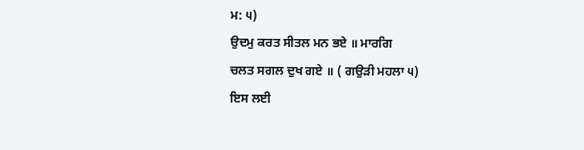ਮ: ੫)
ਉਦਮੁ ਕਰਤ ਸੀਤਲ ਮਨ ਭਏ ॥ ਮਾਰਗਿ
ਚਲਤ ਸਗਲ ਦੁਖ ਗਏ ॥ ( ਗਉੜੀ ਮਹਲਾ ੫)
ਇਸ ਲਈ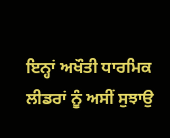ਇਨ੍ਹਾਂ ਅਖੌਤੀ ਧਾਰਮਿਕ ਲੀਡਰਾਂ ਨੂੰ ਅਸੀਂ ਸੁਝਾਉ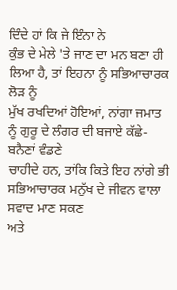ਦਿੰਦੇ ਹਾਂ ਕਿ ਜੇ ਇੰਨਾ ਨੇ
ਕੁੰਭ ਦੇ ਮੇਲੇ 'ਤੇ ਜਾਣ ਦਾ ਮਨ ਬਣਾ ਹੀ ਲਿਆ ਹੈ, ਤਾਂ ਇਹਨਾ ਨੂੰ ਸਭਿਆਚਾਰਕ ਲੋੜ ਨੂੰ
ਮੁੱਖ ਰਖਦਿਆਂ ਹੋਇਆਂ, ਨਾਂਗਾ ਜਮਾਤ ਨੂੰ ਗੁਰੂ ਦੇ ਲੰਗਰ ਦੀ ਬਜਾਏ ਕੱਛੇ-ਬਨੈਣਾਂ ਵੰਡਣੇ
ਚਾਹੀਦੇ ਹਨ, ਤਾਂਕਿ ਕਿਤੇ ਇਹ ਨਾਂਗੇ ਭੀ ਸਭਿਆਚਾਰਕ ਮਨੁੱਖ ਦੇ ਜੀਵਨ ਵਾਲਾ ਸਵਾਦ ਮਾਣ ਸਕਣ
ਅਤੇ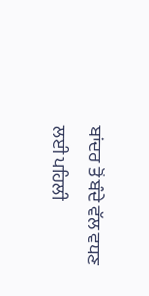ਬਾਂਦਰ ਤੋਂ ਬੰਦੇ ਵੱਲ ਵਧਣ ਲਈ ਪਹਿਲੀ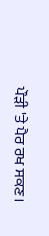ਪੌੜੀ 'ਤੇ ਪੈਰ ਰਖ ਸਕਣ।